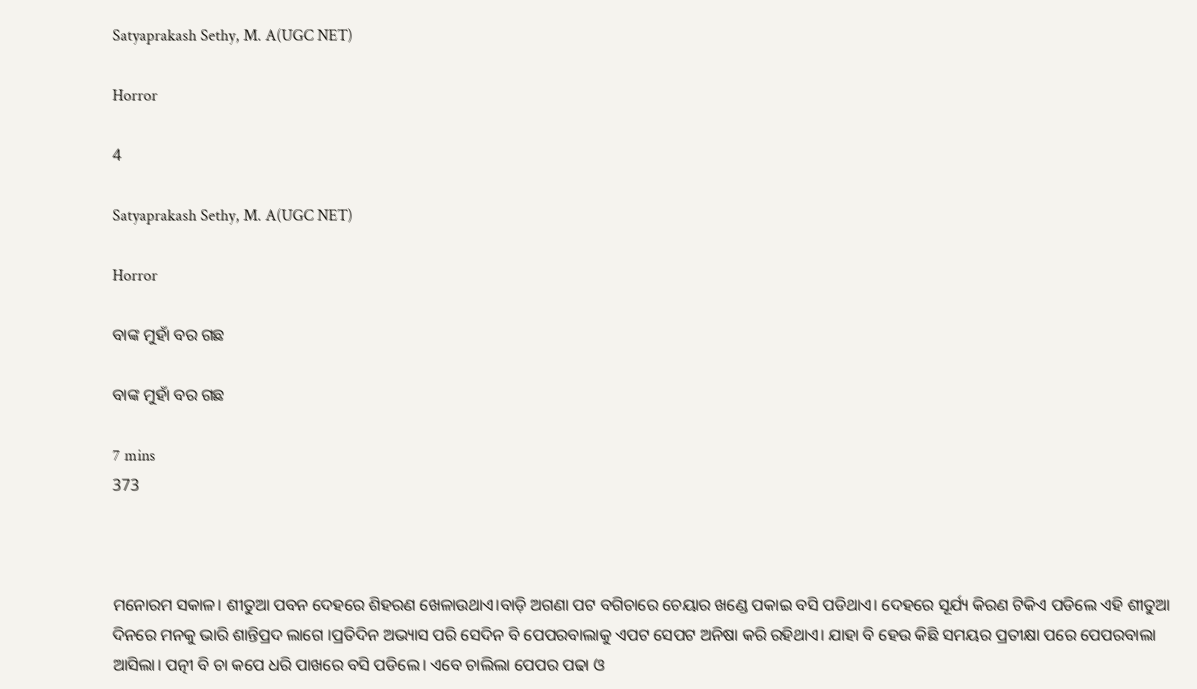Satyaprakash Sethy, M. A(UGC NET)

Horror

4

Satyaprakash Sethy, M. A(UGC NET)

Horror

ବାଙ୍କ ମୁହାଁ ବର ଗଛ

ବାଙ୍କ ମୁହାଁ ବର ଗଛ

7 mins
373



ମନୋରମ ସକାଳ। ଶୀତୁଆ ପବନ ଦେହରେ ଶିହରଣ ଖେଳାଉଥାଏ।ବାଡ଼ି ଅଗଣା ପଟ ବଗିଚାରେ ଚେୟାର ଖଣ୍ଡେ ପକାଇ ବସି ପଡିଥାଏ। ଦେହରେ ସୂର୍ଯ୍ୟ କିରଣ ଟିକିଏ ପଡିଲେ ଏହି ଶୀତୁଆ ଦିନରେ ମନକୁ ଭାରି ଶାନ୍ତିପ୍ରଦ ଲାଗେ ।ପ୍ରତିଦିନ ଅଭ୍ୟାସ ପରି ସେଦିନ ବି ପେପରବାଲାକୁ ଏପଟ ସେପଟ ଅନିଷା କରି ରହିଥାଏ। ଯାହା ବି ହେଉ କିଛି ସମୟର ପ୍ରତୀକ୍ଷା ପରେ ପେପରବାଲା ଆସିଲା। ପତ୍ନୀ ବି ଚା କପେ ଧରି ପାଖରେ ବସି ପଡିଲେ। ଏବେ ଚାଲିଲା ପେପର ପଢା ଓ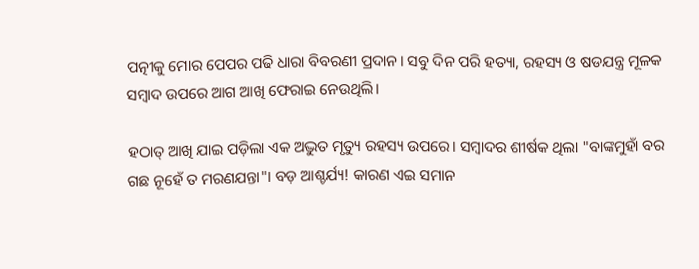ପତ୍ନୀକୁ ମୋର ପେପର ପଢି ଧାରା ବିବରଣୀ ପ୍ରଦାନ। ସବୁ ଦିନ ପରି ହତ୍ୟା, ରହସ୍ୟ ଓ ଷଡଯନ୍ତ୍ର ମୂଳକ ସମ୍ବାଦ ଉପରେ ଆଗ ଆଖି ଫେରାଇ ନେଉଥିଲି।

ହଠାତ୍ ଆଖି ଯାଇ ପଡ଼ିଲା ଏକ ଅଦ୍ଭୁତ ମୃତ୍ୟୁ ରହସ୍ୟ ଉପରେ। ସମ୍ବାଦର ଶୀର୍ଷକ ଥିଲା "ବାଙ୍କମୁହାଁ ବର ଗଛ ନୂହେଁ ତ ମରଣଯନ୍ତା"। ବଡ଼ ଆଶ୍ଚର୍ଯ୍ୟ! କାରଣ ଏଇ ସମାନ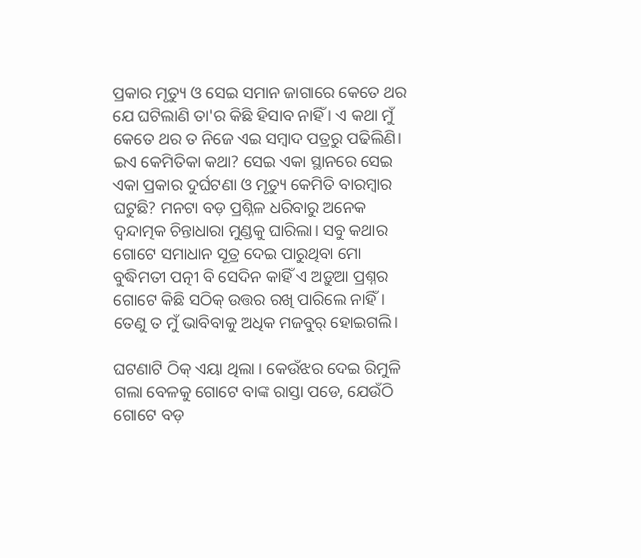ପ୍ରକାର ମୃତ୍ୟୁ ଓ ସେଇ ସମାନ ଜାଗାରେ କେତେ ଥର ଯେ ଘଟିଲାଣି ତା'ର କିଛି ହିସାବ ନାହିଁ । ଏ କଥା ମୁଁ କେତେ ଥର ତ ନିଜେ ଏଇ ସମ୍ବାଦ ପତ୍ରରୁ ପଢିଲିଣି। ଇଏ କେମିତିକା କଥା? ସେଇ ଏକା ସ୍ଥାନରେ ସେଇ ଏକା ପ୍ରକାର ଦୁର୍ଘଟଣା ଓ ମୃତ୍ୟୁ କେମିତି ବାରମ୍ବାର ଘଟୁଛି? ମନଟା ବଡ଼ ପ୍ରଶ୍ନିଳ ଧରିବାରୁ ଅନେକ ଦ୍ୱନ୍ଦାତ୍ମକ ଚିନ୍ତାଧାରା ମୁଣ୍ଡକୁ ଘାରିଲା। ସବୁ କଥାର ଗୋଟେ ସମାଧାନ ସୂତ୍ର ଦେଇ ପାରୁଥିବା ମୋ ବୁଦ୍ଧିମତୀ ପତ୍ନୀ ବି ସେଦିନ କାହିଁ ଏ ଅଡ଼ୁଆ ପ୍ରଶ୍ନର ଗୋଟେ କିଛି ସଠିକ୍ ଉତ୍ତର ରଖି ପାରିଲେ ନାହିଁ। ତେଣୁ ତ ମୁଁ ଭାବିବାକୁ ଅଧିକ ମଜବୁର୍ ହୋଇଗଲି।

ଘଟଣାଟି ଠିକ୍ ଏୟା ଥିଲା । କେଉଁଝର ଦେଇ ରିମୁଳି ଗଲା ବେଳକୁ ଗୋଟେ ବାଙ୍କ ରାସ୍ତା ପଡେ, ଯେଉଁଠି ଗୋଟେ ବଡ଼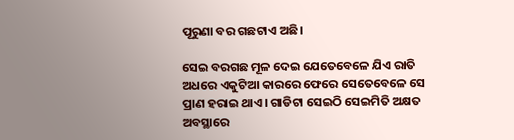ପୂରୁଣା ବର ଗଛଟାଏ ଅଛି।

ସେଇ ବରଗଛ ମୂଳ ଦେଇ ଯେତେବେଳେ ଯିଏ ରାତି ଅଧରେ ଏକୁଟିଆ କାରରେ ଫେରେ ସେତେବେଳେ ସେ ପ୍ରାଣ ହରାଇ ଥାଏ। ଗାଡିଟା ସେଇଠି ସେଇମିତି ଅକ୍ଷତ ଅବସ୍ଥାରେ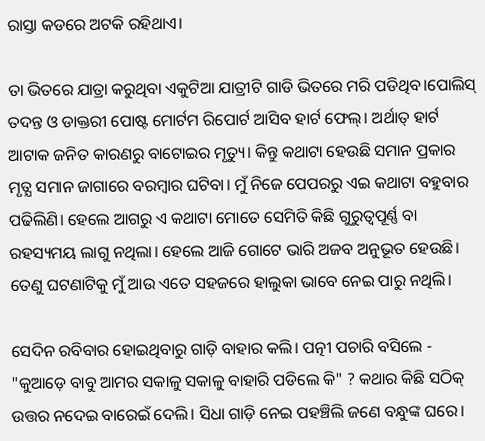ରାସ୍ତା କଡରେ ଅଟକି ରହିଥାଏ।

ତା ଭିତରେ ଯାତ୍ରା କରୁଥିବା ଏକୁଟିଆ ଯାତ୍ରୀଟି ଗାଡି ଭିତରେ ମରି ପଡିଥିବ।ପୋଲିସ୍ ତଦନ୍ତ ଓ ଡାକ୍ତରୀ ପୋଷ୍ଟ ମୋର୍ଟମ ରିପୋର୍ଟ ଆସିବ ହାର୍ଟ ଫେଲ୍। ଅର୍ଥାତ୍ ହାର୍ଟ ଆଟାକ ଜନିତ କାରଣରୁ ବାଟୋଇର ମୃତ୍ୟୁ। କିନ୍ତୁ କଥାଟା ହେଉଛି ସମାନ ପ୍ରକାର ମୃତ୍ଯ ସମାନ ଜାଗାରେ ବରମ୍ବାର ଘଟିବା। ମୁଁ ନିଜେ ପେପରରୁ ଏଇ କଥାଟା ବହୁବାର ପଢିଲିଣି। ହେଲେ ଆଗରୁ ଏ କଥାଟା ମୋତେ ସେମିତି କିଛି ଗୁରୁତ୍ୱପୂର୍ଣ୍ଣ ବା ରହସ୍ୟମୟ ଲାଗୁ ନଥିଲା। ହେଲେ ଆଜି ଗୋଟେ ଭାରି ଅଜବ ଅନୁଭୂତ ହେଉଛି। ତେଣୁ ଘଟଣାଟିକୁ ମୁଁ ଆଉ ଏତେ ସହଜରେ ହାଲୁକା ଭାବେ ନେଇ ପାରୁ ନଥିଲି।

ସେଦିନ ରବିବାର ହୋଇଥିବାରୁ ଗାଡ଼ି ବାହାର କଲି। ପତ୍ନୀ ପଚାରି ବସିଲେ - "କୁଆଡ଼େ ବାବୁ ଆମର ସକାଳୁ ସକାଳୁ ବାହାରି ପଡିଲେ କି" ? କଥାର କିଛି ସଠିକ୍ ଉତ୍ତର ନଦେଇ ବାରେଇଁ ଦେଲି। ସିଧା ଗାଡ଼ି ନେଇ ପହଞ୍ଚିଲି ଜଣେ ବନ୍ଧୁଙ୍କ ଘରେ।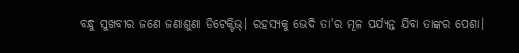ବନ୍ଧୁ ସୁଖବୀର ଜଣେ ଜଣାଶୁଣା ଡିଟେକ୍ଟିଭ୍। ରହସ୍ୟକୁ ଭେଦି ତା'ର ମୂଳ ପର୍ଯ୍ୟନ୍ତ ଯିବା ତାଙ୍କର ପେଶା।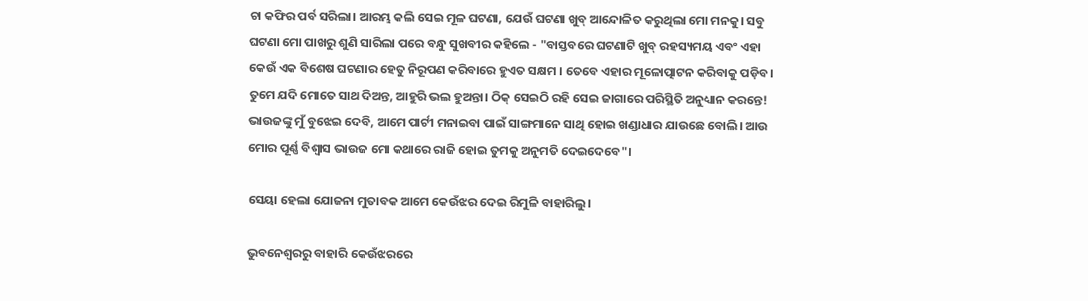ଚା କଫିର ପର୍ବ ସରିଲା। ଆରମ୍ଭ କଲି ସେଇ ମୂଳ ଘଟଣା, ଯେଉଁ ଘଟଣା ଖୁବ୍ ଆନ୍ଦୋଳିତ କରୁଥିଲା ମୋ ମନକୁ। ସବୁ ଘଟଣା ମୋ ପାଖରୁ ଶୁଣି ସାରିଲା ପରେ ବନ୍ଧୁ ସୁଖବୀର କହିଲେ - "ବାସ୍ତବରେ ଘଟଣାଟି ଖୁବ୍ ରହସ୍ୟମୟ ଏବଂ ଏହା କେଉଁ ଏକ ବିଶେଷ ଘଟଣାର ହେତୁ ନିରୂପଣ କରିବାରେ ହୁଏତ ସକ୍ଷମ । ତେବେ ଏହାର ମୂଳୋତ୍ପାଟନ କରିବାକୁ ପଡ଼ିବ। ତୁମେ ଯଦି ମୋତେ ସାଥ ଦିଅନ୍ତ, ଆହୁରି ଭଲ ହୁଅନ୍ତା। ଠିକ୍ ସେଇଠି ରହି ସେଇ ଜାଗାରେ ପରିସ୍ଥିତି ଅନୁଧ୍ୟାନ କରନ୍ତେ! ଭାଉଜଙ୍କୁ ମୁଁ ବୁଝେଇ ଦେବି, ଆମେ ପାର୍ଟୀ ମନାଇବା ପାଇଁ ସାଙ୍ଗମାନେ ସାଥି ହୋଇ ଖଣ୍ଡାଧାର ଯାଉଛେ ବୋଲି। ଆଉ ମୋର ପୂର୍ଣ୍ଣ ବିଶ୍ବାସ ଭାଉଜ ମୋ କଥାରେ ରାଜି ହୋଇ ତୁମକୁ ଅନୁମତି ଦେଇଦେବେ"।

ସେୟା ହେଲା ଯୋଜନା ମୁତାବକ ଆମେ କେଉଁଝର ଦେଇ ରିମୁଳି ବାହାରିଲୁ।

ଭୁବନେଶ୍ୱରରୁ ବାହାରି କେଉଁଝରରେ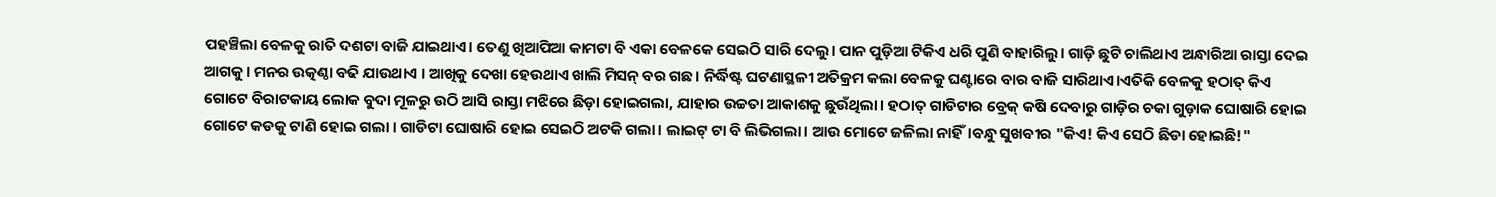ପହଞ୍ଚିଲା ବେଳକୁ ରାତି ଦଶଟା ବାଜି ଯାଇଥାଏ। ତେଣୁ ଖିଆପିଆ କାମଟା ବି ଏକା ବେଳକେ ସେଇଠି ସାରି ଦେଲୁ। ପାନ ପୁଡ଼ିଆ ଟିକିଏ ଧରି ପୁଣି ବାହାରିଲୁ। ଗାଡ଼ି ଛୁଟି ଚାଲିଥାଏ ଅନ୍ଧାରିଆ ରାସ୍ତା ଦେଇ ଆଗକୁ। ମନର ଉତ୍କଣ୍ଠା ବଢି ଯାଉଥାଏ । ଆଖିକୁ ଦେଖା ହେଉଥାଏ ଖାଲି ମିସନ୍ ବର ଗଛ। ନିର୍ଦ୍ଧିଷ୍ଟ ଘଟଣାସ୍ଥଳୀ ଅତିକ୍ରମ କଲା ବେଳକୁ ଘଣ୍ଟାରେ ବାର ବାଜି ସାରିଥାଏ।ଏତିକି ବେଳକୁ ହଠାତ୍ କିଏ ଗୋଟେ ବିରାଟକାୟ ଲୋକ ବୁଦା ମୂଳରୁ ଉଠି ଆସି ରାସ୍ତା ମଝିରେ ଛିଡ଼ା ହୋଇଗଲା, ଯାହାର ଉଚ୍ଚତା ଆକାଶକୁ ଛୁଉଁଥିଲା। ହଠାତ୍ ଗାଡିଟାର ବ୍ରେକ୍ କଷି ଦେବାରୁ ଗାଡ଼ିର ଚକା ଗୁଡ଼ାକ ଘୋଷାରି ହୋଇ ଗୋଟେ କଡକୁ ଟାଣି ହୋଇ ଗଲା । ଗାଡିଟା ଘୋଷାରି ହୋଇ ସେଇଠି ଅଟକି ଗଲା। ଲାଇଟ୍ ଟା ବି ଲିଭିଗଲା। ଆଉ ମୋଟେ ଜଳିଲା ନାହିଁ।ବନ୍ଧୁ ସୁଖବୀର "କିଏ! କିଏ ସେଠି ଛିଡା ହୋଇଛି!"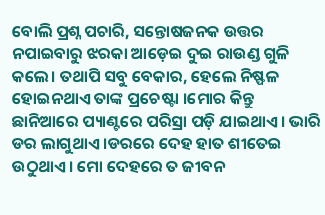ବୋଲି ପ୍ରଶ୍ନ ପଚାରି, ସନ୍ତୋଷଜନକ ଉତ୍ତର ନପାଇବାରୁ ଝରକା ଆଡ଼େଇ ଦୁଇ ରାଉଣ୍ଡ ଗୁଳି କଲେ। ତଥାପି ସବୁ ବେକାର, ହେଲେ ନିଷ୍ଫଳ ହୋଇନଥାଏ ତାଙ୍କ ପ୍ରଚେଷ୍ଟା ।ମୋର କିନ୍ତୁ ଛାନିଆରେ ପ୍ୟାଣ୍ଟରେ ପରିସ୍ରା ପଡ଼ି ଯାଇଥାଏ। ଭାରି ଡର ଲାଗୁଥାଏ ।ଡରରେ ଦେହ ହାତ ଶୀତେଇ ଉଠୁଥାଏ। ମୋ ଦେହରେ ତ ଜୀବନ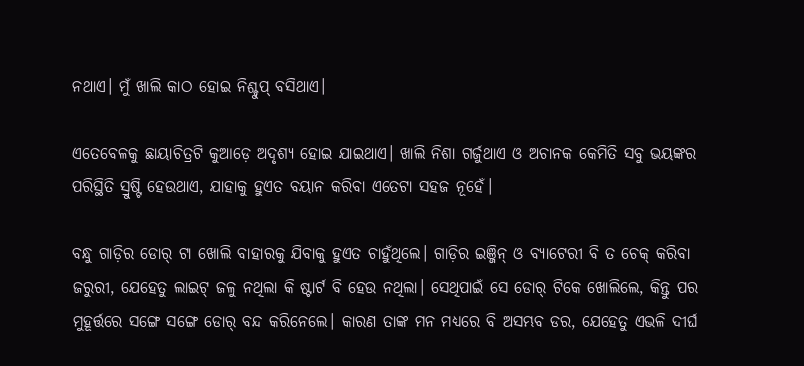ନଥାଏ। ମୁଁ ଖାଲି କାଠ ହୋଇ ନିଶ୍ଚୁପ୍ ବସିଥାଏ।

ଏତେବେଳକୁ ଛାୟାଚିତ୍ରଟି କୁଆଡ଼େ ଅଦୃଶ୍ୟ ହୋଇ ଯାଇଥାଏ। ଖାଲି ନିଶା ଗର୍ଜୁଥାଏ ଓ ଅଚାନକ କେମିତି ସବୁ ଭୟଙ୍କର ପରିସ୍ଥିତି ସ୍ରୁଷ୍ଟି ହେଉଥାଏ, ଯାହାକୁ ହୁଏତ ବୟାନ କରିବା ଏତେଟା ସହଜ ନୂହେଁ।

ବନ୍ଧୁ ଗାଡ଼ିର ଡୋର୍ ଟା ଖୋଲି ବାହାରକୁ ଯିବାକୁ ହୁଏତ ଚାହୁଁଥିଲେ। ଗାଡ଼ିର ଇଞ୍ଜିନ୍ ଓ ବ୍ୟାଟେରୀ ବି ତ ଚେକ୍ କରିବା ଜରୁରୀ, ଯେହେତୁ ଲାଇଟ୍ ଜଳୁ ନଥିଲା କି ଷ୍ଟାର୍ଟ ବି ହେଉ ନଥିଲା। ସେଥିପାଇଁ ସେ ଡୋର୍ ଟିକେ ଖୋଲିଲେ, କିନ୍ତୁ ପର ମୁହୂର୍ତ୍ତରେ ସଙ୍ଗେ ସଙ୍ଗେ ଡୋର୍ ବନ୍ଦ କରିନେଲେ। କାରଣ ତାଙ୍କ ମନ ମଧ୍ୟରେ ବି ଅସମ୍ଭବ ଡର, ଯେହେତୁ ଏଭଳି ଦୀର୍ଘ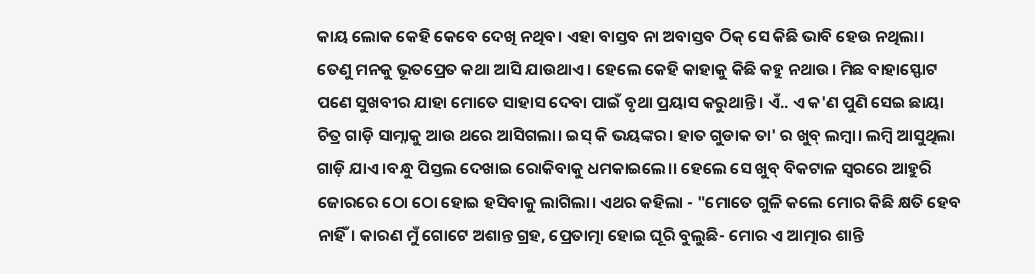କାୟ ଲୋକ କେହି କେବେ ଦେଖି ନଥିବ। ଏହା ବାସ୍ତବ ନା ଅବାସ୍ତବ ଠିକ୍ ସେ କିଛି ଭାବି ହେଉ ନଥିଲା। ତେଣୁ ମନକୁ ଭୂତପ୍ରେତ କଥା ଆସି ଯାଉଥାଏ। ହେଲେ କେହି କାହାକୁ କିଛି କହୁ ନଥାଉ। ମିଛ ବାହାସ୍ଫୋଟ ପଣେ ସୁଖବୀର ଯାହା ମୋତେ ସାହାସ ଦେବା ପାଇଁ ବୃଥା ପ୍ରୟାସ କରୁଥାନ୍ତି। ଏଁ.. ଏ କ'ଣ ପୁଣି ସେଇ ଛାୟା ଚିତ୍ର ଗାଡ଼ି ସାମ୍ନାକୁ ଆଉ ଥରେ ଆସିଗଲା। ଇସ୍ କି ଭୟଙ୍କର। ହାତ ଗୁଡାକ ତା' ର ଖୁବ୍ ଲମ୍ବା। ଲମ୍ବି ଆସୁଥିଲା ଗାଡ଼ି ଯାଏ ।ବନ୍ଧୁ ପିସ୍ତଲ ଦେଖାଇ ରୋକିବାକୁ ଧମକାଇଲେ।। ହେଲେ ସେ ଖୁବ୍ ବିକଟାଳ ସ୍ଵରରେ ଆହୁରି ଜୋରରେ ଠୋ ଠୋ ହୋଇ ହସିବାକୁ ଲାଗିଲା। ଏଥର କହିଲା - "ମୋତେ ଗୁଳି କଲେ ମୋର କିଛି କ୍ଷତି ହେବ ନାହିଁ। କାରଣ ମୁଁ ଗୋଟେ ଅଶାନ୍ତ ଗ୍ରହ, ପ୍ରେତାତ୍ମା ହୋଇ ଘୂରି ବୁଲୁଛି- ମୋର ଏ ଆତ୍ମାର ଶାନ୍ତି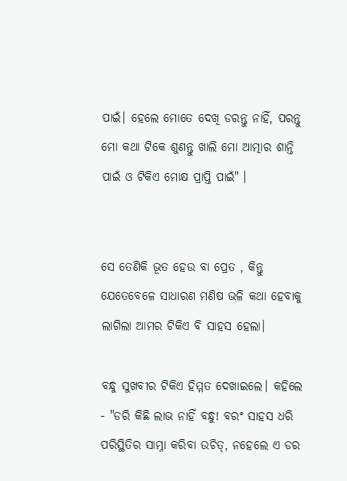ପାଇଁ। ହେଲେ ମୋତେ ଦେଖି ଡରନ୍ତୁ ନାହିଁ, ପରନ୍ତୁ ମୋ କଥା ଟିକେ ଶୁଣନ୍ତୁ ଖାଲି ମୋ ଆତ୍ମାର ଶାନ୍ତି ପାଇଁ ଓ ଟିକିଏ ମୋକ୍ଷ ପ୍ରାପ୍ତି ପାଇଁ" ।


ସେ ତେଣିକି ଭୂତ ହେଉ ବା ପ୍ରେତ , କିନ୍ତୁ ଯେତେବେଳେ ସାଧାରଣ ମଣିଷ ଭଳି କଥା ହେବାକୁ ଲାଗିଲା ଆମର ଟିକିଏ ବି ସାହସ ହେଲା।

ବନ୍ଧୁ ସୁଖବୀର ଟିକିଏ ହିମ୍ମତ ଦେଖାଇଲେ। କହିଲେ - "ଡରି କିଛି ଲାଭ ନାହିଁ ବନ୍ଧୁ! ବରଂ ସାହସ ଧରି ପରିସ୍ଥିତିର ସାମ୍ନା କରିବା ଉଚିତ୍, ନହେଲେ ଏ ଡର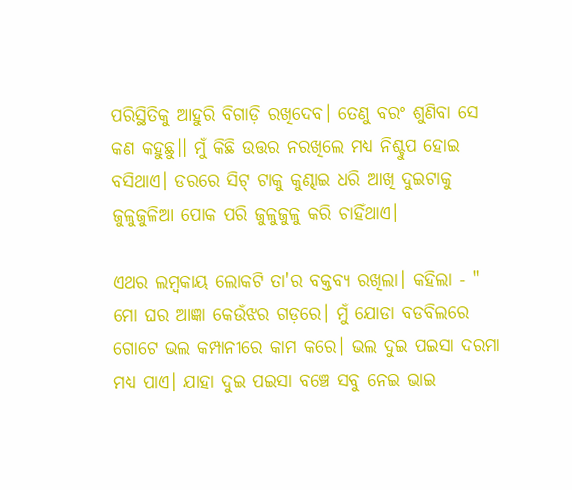ପରିସ୍ଥିତିକୁ ଆହୁରି ବିଗାଡ଼ି ରଖିଦେବ। ତେଣୁ ବରଂ ଶୁଣିବା ସେ କଣ କହୁଛୁ।। ମୁଁ କିଛି ଉତ୍ତର ନରଖିଲେ ମଧ୍ୟ ନିଶ୍ଚୁପ ହୋଇ ବସିଥାଏ। ଡରରେ ସିଟ୍ ଟାକୁ କୁଣ୍ଢାଇ ଧରି ଆଖି ଦୁଇଟାକୁ ଜୁଳୁଜୁଳିଆ ପୋକ ପରି ଜୁଳୁଜୁଳୁ କରି ଚାହିଁଥାଏ।

ଏଥର ଲମ୍ବକାୟ ଲୋକଟି ତା'ର ବକ୍ତବ୍ୟ ରଖିଲା। କହିଲା - " ମୋ ଘର ଆଜ୍ଞା କେଉଁଝର ଗଡ଼ରେ। ମୁଁ ଯୋଡା ବଡବିଲରେ ଗୋଟେ ଭଲ କମ୍ପାନୀରେ କାମ କରେ। ଭଲ ଦୁଇ ପଇସା ଦରମା ମଧ୍ୟ ପାଏ। ଯାହା ଦୁଇ ପଇସା ବଞ୍ଚେ ସବୁ ନେଇ ଭାଇ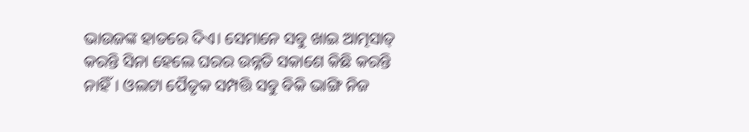ଭାଉଜଙ୍କ ହାତରେ ଦିଏ। ସେମାନେ ସବୁ ଖାଇ ଆତ୍ମସାତ୍ କରନ୍ତି ସିନା ହେଲେ ଘରର ଉନ୍ନତି ସକାଶେ କିଛି କରନ୍ତି ନାହିଁ। ଓଲଟା ପୈତୃକ ସମ୍ପତ୍ତି ସବୁ ବିକି ଭାଙ୍ଗି ନିଜ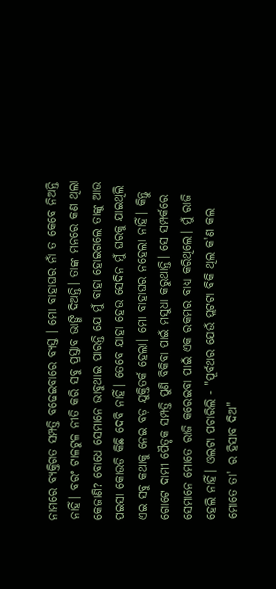ନାମରେ ବ୍ୟକ୍ତିଗତ ସମ୍ପତ୍ତି ବଢେଇବାରେ ବ୍ୟସ୍ତ । ମୋ ବାହାଘର ନାଁ ତ କେବେ ନିଅନ୍ତି ନାହିଁ। ବରଂ ଟାଳଟୁଳ ନୀତି କରି ସବୁ ପ୍ରସ୍ତାବ ଭାଙ୍ଗି ଦିଅନ୍ତି। ତାଙ୍କ ମନରେ କଣ ଥିଲା କେଜାଣି? ବୋଧେ ସେମାନେ ଭାବୁଥାଇ ପାରନ୍ତି ଯେ ମୁଁ ବାହା ହୋଇଗଲେ ତାଙ୍କୁ ଆଉ ପଇସା କୋଉଡି କିଛି ଦେବି ନାହିଁ। ତେବେ ଯାହା ହେଉ ସେଦିନ ମୁଁ ଘରକୁ ଯାଇଥିଲି ଏଇ ସବୁ କଥାକୁ ନେଇ ବଡ଼ ଯୁକ୍ତିତର୍କ ହେଲା। ମୋ ବାହାଘର ନହେଲା ନାହିଁ। କିନ୍ତୁ ଗୋଟେ ଦାମୀ ପୈତୃକ ସମ୍ପତ୍ତି ପୁଣି ବିକିବା ପାଇଁ ମସୁଧା କରୁଥାନ୍ତି। ସେ ସମ୍ପର୍କରେ ସେମାନେ ମୋତେ ରାଜି କରେଇବା ପାଇଁ ଏକ ରକମର ବାଧ୍ୟ କରିଥିଲେ। ମୁଁ ରାଜି ହେଲି ନାହିଁ। ଓଲଟା ପଚାରିଲି - "ପୂର୍ବଥର ଯେଉଁ ପ୍ଲଟଟା ବିକି ଥିଲ କ'ଣ କଲ ମୋତେ ତା' ର ହିସାବ ଦିଅ"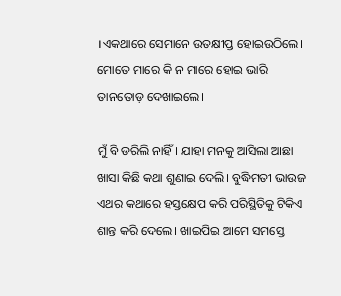।ଏକଥାରେ ସେମାନେ ଉତକ୍ଷୀପ୍ତ ହୋଇଉଠିଲେ। ମୋତେ ମାରେ କି ନ ମାରେ ହୋଇ ଭାରି ତାନତୋଡ଼ ଦେଖାଇଲେ।

ମୁଁ ବି ଡରିଲି ନାହିଁ। ଯାହା ମନକୁ ଆସିଲା ଆଛା ଖାସା କିଛି କଥା ଶୁଣାଇ ଦେଲି। ବୁଦ୍ଧିମତୀ ଭାଉଜ ଏଥର କଥାରେ ହସ୍ତକ୍ଷେପ କରି ପରିସ୍ଥିତିକୁ ଟିକିଏ ଶାନ୍ତ କରି ଦେଲେ। ଖାଇପିଇ ଆମେ ସମସ୍ତେ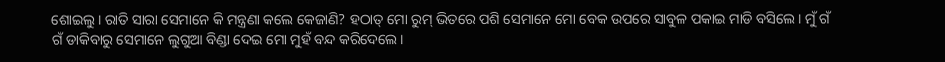ଶୋଇଲୁ। ରାତି ସାରା ସେମାନେ କି ମନ୍ତ୍ରଣା କଲେ କେଜାଣି? ହଠାତ୍ ମୋ ରୁମ୍ ଭିତରେ ପଶି ସେମାନେ ମୋ ବେକ ଉପରେ ସାବୁଳ ପକାଇ ମାଡି ବସିଲେ। ମୁଁ ଗଁ ଗଁ ଡାକିବାରୁ ସେମାନେ ଲୁଗୁଆ ବିଣ୍ଡା ଦେଇ ମୋ ମୁହଁ ବନ୍ଦ କରିଦେଲେ।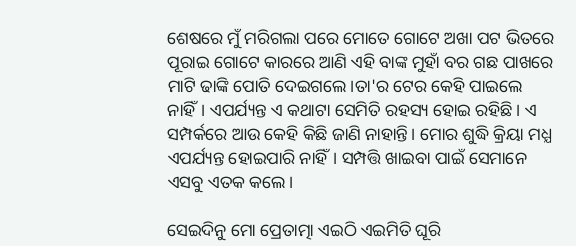ଶେଷରେ ମୁଁ ମରିଗଲା ପରେ ମୋତେ ଗୋଟେ ଅଖା ପଟ ଭିତରେ ପୂରାଇ ଗୋଟେ କାରରେ ଆଣି ଏହି ବାଙ୍କ ମୁହାଁ ବର ଗଛ ପାଖରେ ମାଟି ଢାଙ୍କି ପୋତି ଦେଇଗଲେ।ତା'ର ଟେର କେହି ପାଇଲେ ନାହିଁ। ଏପର୍ଯ୍ୟନ୍ତ ଏ କଥାଟା ସେମିତି ରହସ୍ୟ ହୋଇ ରହିଛି। ଏ ସମ୍ପର୍କରେ ଆଉ କେହି କିଛି ଜାଣି ନାହାନ୍ତି। ମୋର ଶୁଦ୍ଧି କ୍ରିୟା ମଧ୍ଯ ଏପର୍ଯ୍ୟନ୍ତ ହୋଇପାରି ନାହିଁ। ସମ୍ପତ୍ତି ଖାଇବା ପାଇଁ ସେମାନେ ଏସବୁ ଏତକ କଲେ।

ସେଇଦିନୁ ମୋ ପ୍ରେତାତ୍ମା ଏଇଠି ଏଇମିତି ଘୂରି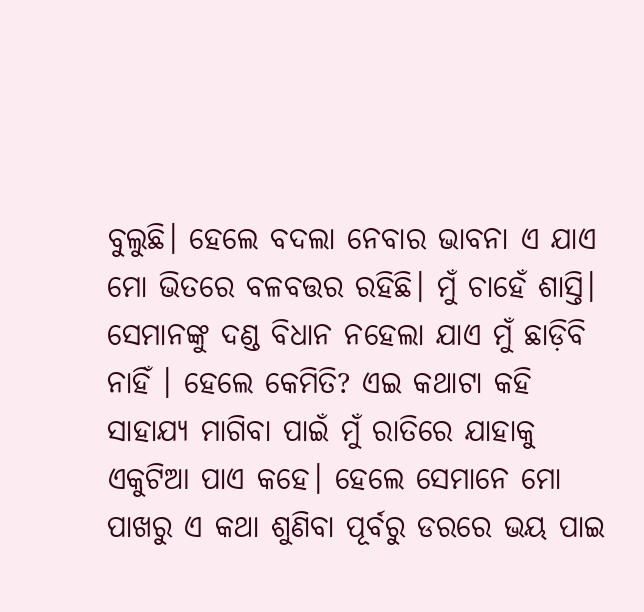ବୁଲୁଛି। ହେଲେ ବଦଲା ନେବାର ଭାବନା ଏ ଯାଏ ମୋ ଭିତରେ ବଳବତ୍ତର ରହିଛି। ମୁଁ ଚାହେଁ ଶାସ୍ତି। ସେମାନଙ୍କୁ ଦଣ୍ଡ ବିଧାନ ନହେଲା ଯାଏ ମୁଁ ଛାଡ଼ିବି ନାହିଁ । ହେଲେ କେମିତି? ଏଇ କଥାଟା କହି ସାହାଯ୍ଯ ମାଗିବା ପାଇଁ ମୁଁ ରାତିରେ ଯାହାକୁ ଏକୁଟିଆ ପାଏ କହେ। ହେଲେ ସେମାନେ ମୋ ପାଖରୁ ଏ କଥା ଶୁଣିବା ପୂର୍ବରୁ ଡରରେ ଭୟ ପାଇ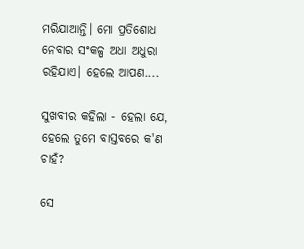ମରିଯାଆନ୍ତି। ମୋ ପ୍ରତିଶୋଧ ନେବାର ସଂକଳ୍ପ ଅଧା ଅଧୁରା ରହିଯାଏ। ହେଲେ ଆପଣ....

ସୁଖବୀର କହିଲା - ହେଲା ଯେ, ହେଲେ ତୁମେ ବାସ୍ତବରେ କ'ଣ ଚାହଁ?

ସେ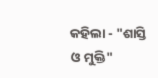କହିଲା - "ଶାସ୍ତି ଓ ମୁକ୍ତି"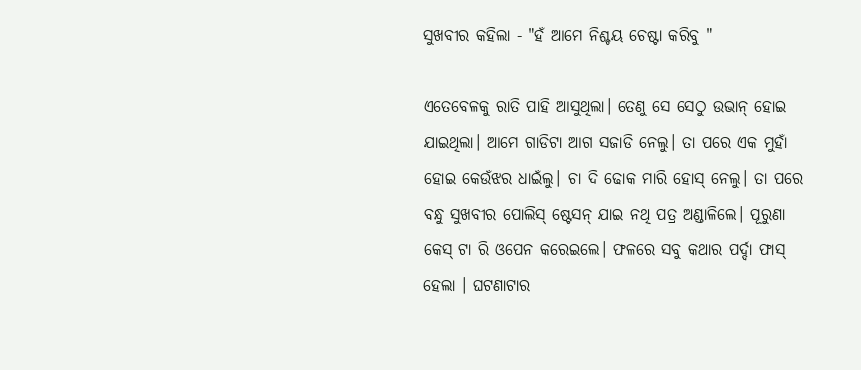ସୁଖବୀର କହିଲା - "ହଁ ଆମେ ନିଶ୍ଚୟ ଚେଷ୍ଟା କରିବୁ "

ଏତେବେଳକୁ ରାତି ପାହି ଆସୁଥିଲା। ତେଣୁ ସେ ସେଠୁ ଉଭାନ୍ ହୋଇ ଯାଇଥିଲା। ଆମେ ଗାଡିଟା ଆଗ ସଜାଡି ନେଲୁ। ତା ପରେ ଏକ ମୁହାଁ ହୋଇ କେଉଁଝର ଧାଇଁଲୁ। ଚା ଦି ଢୋକ ମାରି ହୋସ୍ ନେଲୁ। ତା ପରେ ବନ୍ଧୁ ସୁଖବୀର ପୋଲିସ୍ ଷ୍ଟେସନ୍ ଯାଇ ନଥି ପତ୍ର ଅଣ୍ଡାଳିଲେ। ପୂରୁଣା କେସ୍ ଟା ରି ଓପେନ କରେଇଲେ। ଫଳରେ ସବୁ କଥାର ପର୍ଦ୍ଦା ଫାସ୍ ହେଲା । ଘଟଣାଟାର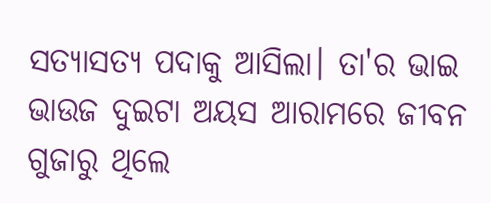ସତ୍ୟାସତ୍ୟ ପଦାକୁ ଆସିଲା। ତା'ର ଭାଇ ଭାଉଜ ଦୁଇଟା ଅୟସ ଆରାମରେ ଜୀବନ ଗୁଜାରୁ ଥିଲେ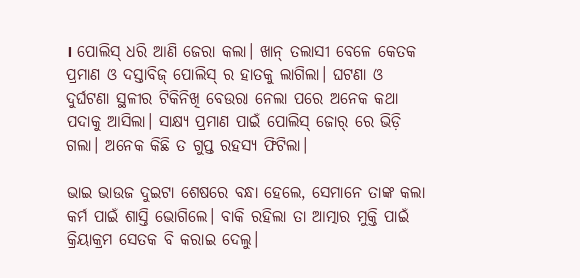। ପୋଲିସ୍ ଧରି ଆଣି ଜେରା କଲା। ଖାନ୍ ତଲାସୀ ବେଳେ କେତକ ପ୍ରମାଣ ଓ ଦସ୍ତାବିଜ୍ ପୋଲିସ୍ ର ହାତକୁ ଲାଗିଲା। ଘଟଣା ଓ ଦୁର୍ଘଟଣା ସ୍ଥଳୀର ଟିକିନିଖି ବେଉରା ନେଲା ପରେ ଅନେକ କଥା ପଦାକୁ ଆସିଲା। ସାକ୍ଷ୍ୟ ପ୍ରମାଣ ପାଇଁ ପୋଲିସ୍ ଜୋର୍ ରେ ଭିଡ଼ି ଗଲା। ଅନେକ କିଛି ତ ଗୁପ୍ତ ରହସ୍ୟ ଫିଟିଲା।

ଭାଇ ଭାଉଜ ଦୁଇଟା ଶେଷରେ ବନ୍ଧା ହେଲେ, ସେମାନେ ତାଙ୍କ କଲା କର୍ମ ପାଇଁ ଶାସ୍ତି ଭୋଗିଲେ। ବାକି ରହିଲା ତା ଆତ୍ମାର ମୁକ୍ତି ପାଇଁ କ୍ରିୟାକ୍ରମ ସେତକ ବି କରାଇ ଦେଲୁ।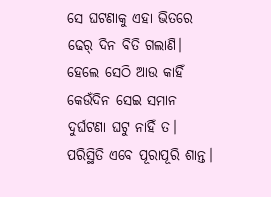ସେ ଘଟଣାକୁ ଏହା ଭିତରେ ଢେର୍ ଦିନ ବିତି ଗଲାଣି। ହେଲେ ସେଠି ଆଉ କାହିଁ କେଉଁଦିନ ସେଇ ସମାନ ଦୁର୍ଘଟଣା ଘଟୁ ନାହିଁ ତ। ପରିସ୍ଥିତି ଏବେ ପୂରାପୂରି ଶାନ୍ତ।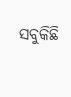ସବୁକିଛି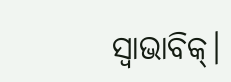ସ୍ଵାଭାବିକ୍।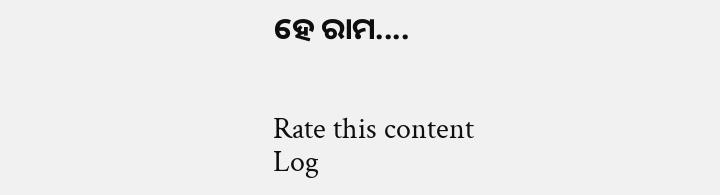ହେ ରାମ....


Rate this content
Log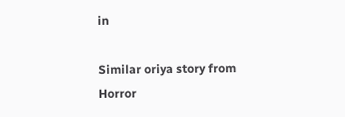in

Similar oriya story from Horror